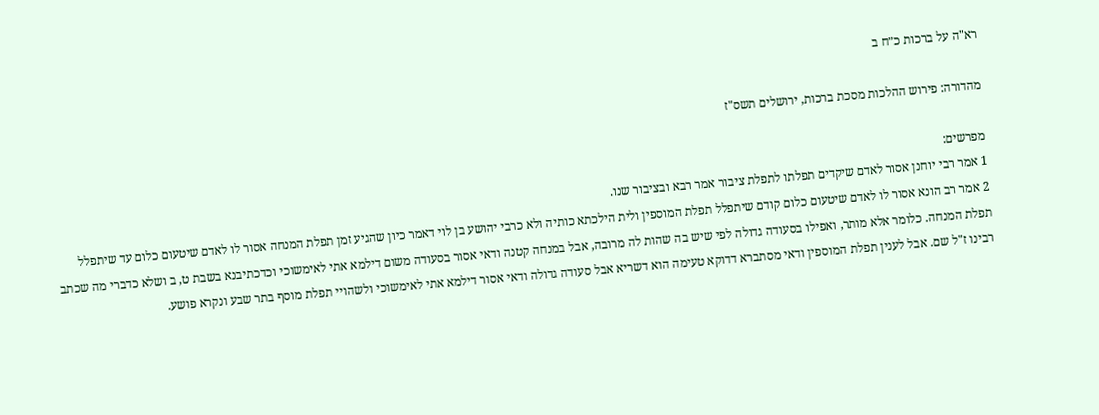רא"ה על ברכות כ״ח ב

מהדורה: פירוש ההלכות מסכת ברכות, ירושלים תשס"ז

מפרשים:
1 אמר רבי יוחנן אסור לאדם שיקדים תפלתו לתפלת ציבור אמר רבא ובציבור שנו.
2 אמר רב הונא אסור לו לאדם שיטעום כלום קודם שיתפלל תפלת המוספין ולית הילכתא כותיה ולא כרבי יהושע בן לוי דאמר כיון שהגיע זמן תפלת המנחה אסור לו לאדם שיטעום כלום עד שיתפלל תפלת המנחה. כלומר אלא מותר, ואפילו בסעודה גדולה לפי שיש בה שהות לה מרובה, אבל במנחה קטנה ודאי אסור בסעודה משום דילמא אתי לאימשוכי וכדכתיבנא בשבת ט, ב ושלא כדברי מה שכתב רבינו ז"ל שם. אבל לענין תפלת המוספין ודאי מסתברא דדוקא טעימה הוא דשריא אבל סעודה גדולה ודאי אסור דילמא אתי לאימשוכי ולשהויי תפלת מוסף בתר שבע ונקרא פושע.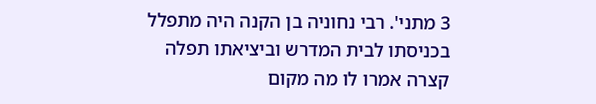3 מתני'. רבי נחוניה בן הקנה היה מתפלל בכניסתו לבית המדרש וביציאתו תפלה קצרה אמרו לו מה מקום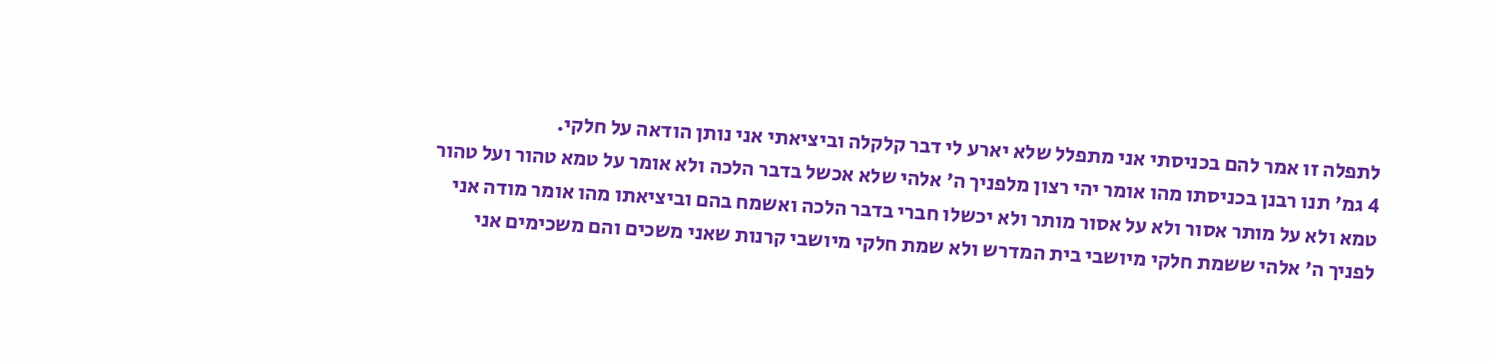לתפלה זו אמר להם בכניסתי אני מתפלל שלא יארע לי דבר קלקלה וביציאתי אני נותן הודאה על חלקי.
4 גמ' תנו רבנן בכניסתו מהו אומר יהי רצון מלפניך ה' אלהי שלא אכשל בדבר הלכה ולא אומר על טמא טהור ועל טהור טמא ולא על מותר אסור ולא על אסור מותר ולא יכשלו חברי בדבר הלכה ואשמח בהם וביציאתו מהו אומר מודה אני לפניך ה' אלהי ששמת חלקי מיושבי בית המדרש ולא שמת חלקי מיושבי קרנות שאני משכים והם משכימים אני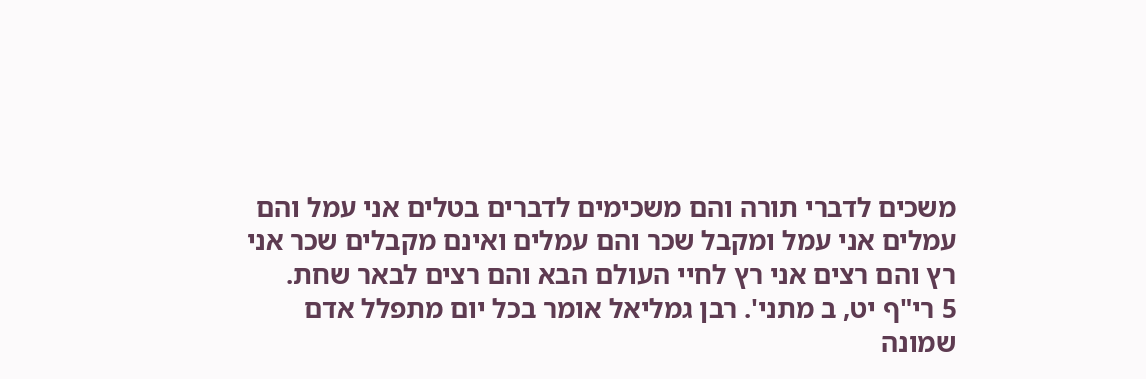משכים לדברי תורה והם משכימים לדברים בטלים אני עמל והם עמלים אני עמל ומקבל שכר והם עמלים ואינם מקבלים שכר אני רץ והם רצים אני רץ לחיי העולם הבא והם רצים לבאר שחת.
5 רי"ף יט, ב מתני'. רבן גמליאל אומר בכל יום מתפלל אדם שמונה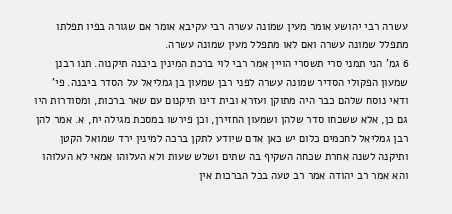עשרה רבי יהושע אומר מעין שמונה עשרה רבי עקיבא אומר אם שגורה בפיו תפלתו מתפלל שמונה עשרה ואם לאו מתפלל מעין שמונה עשרה.
6 גמ' הני תמני סרי תשסרי הויין אמר רבי לוי ברכת המינין ביבנה תיקנוה. תנו רבנן שמעון הפקולי הסדיר שמונה עשרה לפני רבן שמעון בן גמליאל על הסדר ביבנה. פי' ודאי נוסח שלהם כבר היה מתוקן ועזרא ובית דינו תיקנום עם שאר ברכות, ומסודרות היו גם כן, אלא ששכחו סדר שלהן ושמעון החזירן, וכן פירשו במסכת מגילה יח, א. אמר להן רבן גמליאל לחכמים כלום יש כאן אדם שיודע לתקן ברכה למינין ירד שמואל הקטן ותיקנה לשנה אחרת שכחה השקיף בה שתים ושלש שעות ולא העלוהו אמאי לא העלוהו והא אמר רב יהודה אמר רב טעה בכל הברכות אין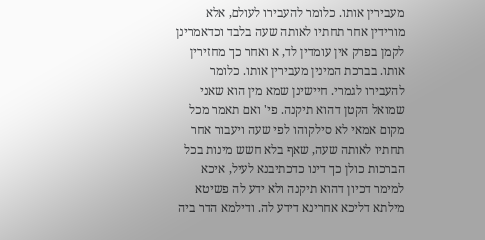מעבירין אותו. כלומר להעבירו לעולם, אלא מורידין אחר תחתיו לאותה שעה בלבד וכדאמרינן לקמן בפרק אין עומדין לד, א ואחר כך מחזירין אותו. בברכת המינין מעבירין אותו. כלומר להעבירו לגמרי. חיישינן שמא מין הוא שאני שמואל הקטן דהוא תיקנה. פי' ואם תאמר מכל מקום אמאי לא סילקוהו לפי שעה ויעבור אחר תחתיו לאותה שעה, שאף בלא חשש מינות בכל הברכות כולן כך דינו כדכתיבנא לעיל, איכא למימר דכיון דהוא תיקנה ולא ידע לה פשיטא מילתא דליכא אחרינא דידע לה. ודילמא הדר ביה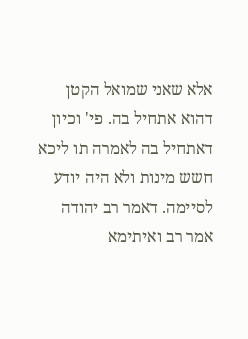אלא שאני שמואל הקטן דהוא אתחיל בה. פי' וכיון דאתחיל בה לאמרה תו ליכא חשש מינות ולא היה יודע לסיימה. דאמר רב יהודה אמר רב ואיתימא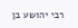רבי יהושע בן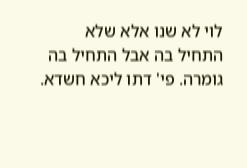לוי לא שנו אלא שלא התחיל בה אבל התחיל בה גומרה. פי' דתו ליכא חשדא.